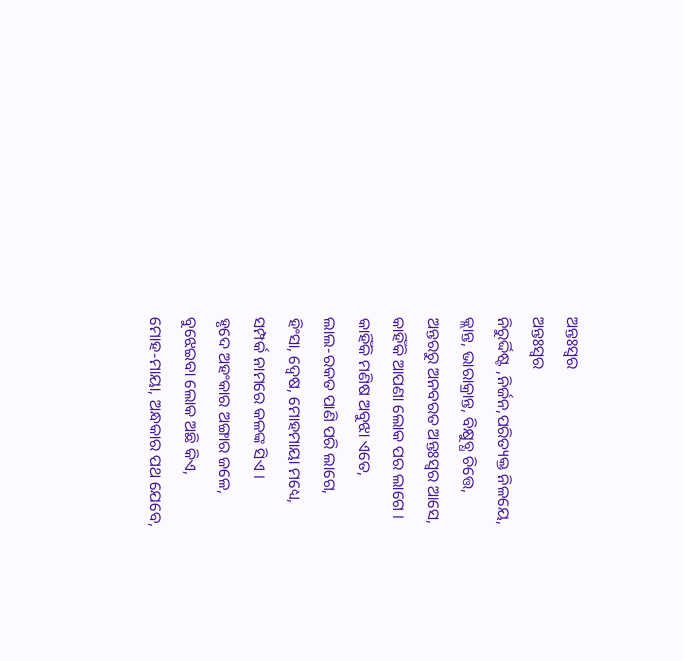ଅନ୍ତଃସ୍ୱର
ଅନ୍ତଃସ୍ୱର
ନିରୁର୍ଦ୍ଦିଷ୍ଟ ,ନିର୍ଜନ,ପରିତ୍ୟକ୍ତ ନିଳୟେ,
କ୍ଲାନ୍ତ, ଭାରାକ୍ରାନ୍ତ, ବିକ୍ଷୁବ୍ଧ ଚିତ୍ତେ,
ଅନ୍ତରରୁ ଅନବରତ ଅନ୍ତଃସ୍ୱର ଆସେ,
କାହିଁକି ଆପଣା ଲୋକ ପର ଲାଗେ ।
କାହିଁକି ମଣିଷ ଅବୁଝା ଏତେ,
ଲାଲ-ରକତ ପାଣି ପରି ଲାଗେ,
ହିଂସା, ଦ୍ୱେଷ, ମୋହମାୟା ମଧ୍ୟେ,
ସମ୍ପର୍କ ନାମରେ କଳଙ୍କ ସିଏ ।
ହୃଦେ ଅହଂକାର ଅଙ୍ଗାର ଜଳେ,
ବୁଝେଇବା ଲୋକ ଅଛି କିଏ,
ମୋହ-ମାୟା, ଅନ୍ଧକାର ପଥ ଯେବେ,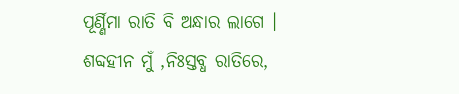ପୂର୍ଣ୍ଣିମା ରାତି ବି ଅନ୍ଧାର ଲାଗେ ।
ଶବ୍ଦହୀନ ମୁଁ ,ନିଃସ୍ତବ୍ଧ ରାତିରେ,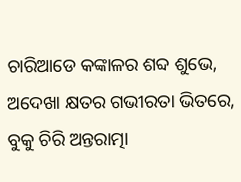ଚାରିଆଡେ କଙ୍କାଳର ଶବ୍ଦ ଶୁଭେ,
ଅଦେଖା କ୍ଷତର ଗଭୀରତା ଭିତରେ,
ବୁକୁ ଚିରି ଅନ୍ତରାତ୍ମା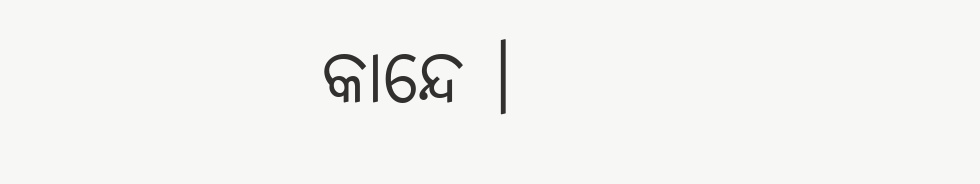କାନ୍ଦେ ।